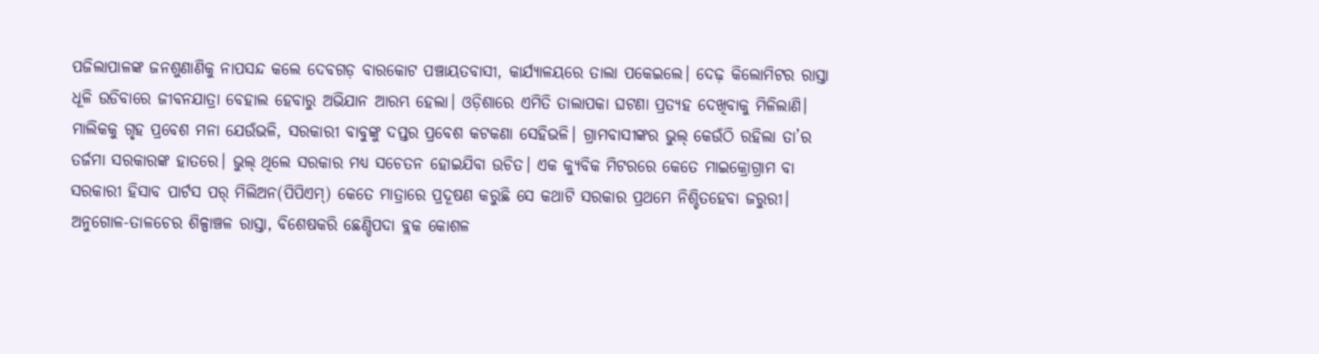ପଜିଲାପାଳଙ୍କ ଜନଶୁଣାଣିକୁ ନାପସନ୍ଦ କଲେ ଦେବଗଡ଼ ବାରକୋଟ ପଞ୍ଚାୟତବାସୀ, କାର୍ଯ୍ୟାଳୟରେ ତାଲା ପକେଇଲେ। ଦେଢ଼ କିଲୋମିଟର ରାସ୍ତା ଧୂଳି ଉଡିବାରେ ଜୀବନଯାତ୍ରା ବେହାଲ ହେବାରୁ ଅଭିଯାନ ଆରମ୍ଭ ହେଲା। ଓଡ଼ିଶାରେ ଏମିତି ତାଲାପକା ଘଟଣା ପ୍ରତ୍ୟହ ଦେଖିବାକୁ ମିଳିଲାଣି। ମାଲିକକୁ ଗୃହ ପ୍ରବେଶ ମନା ଯେଉଁଭଳି, ସରକାରୀ ବାବୁଙ୍କୁ ଦପ୍ତର ପ୍ରବେଶ କଟକଣା ସେହିଭଳି। ଗ୍ରାମବାସୀଙ୍କର ଭୁଲ୍ କେଉଁଠି ରହିଲା ତା’ର ତର୍ଜମା ସରକାରଙ୍କ ହାତରେ। ଭୁଲ୍ ଥିଲେ ସରକାର ମଧ୍ୟ ସଚେତନ ହୋଇଯିବା ଉଚିତ। ଏକ କ୍ୟୁବିକ ମିଟରରେ କେତେ ମାଇକ୍ରୋଗ୍ରାମ ବା ସରକାରୀ ହିସାବ ପାର୍ଟସ ପର୍ ମିଲିଅନ(ପିପିଏମ୍) କେତେ ମାତ୍ରାରେ ପ୍ରଦୂଷଣ କରୁଛି ସେ କଥାଟି ସରକାର ପ୍ରଥମେ ନିଶ୍ଚିତହେବା ଜରୁରୀ। ଅନୁଗୋଳ-ତାଳଚେର ଶିଳ୍ପାଞ୍ଚଳ ରାସ୍ତା, ବିଶେଷକରି ଛେଣ୍ଡିପଦା ବ୍ଲକ କୋଶଳ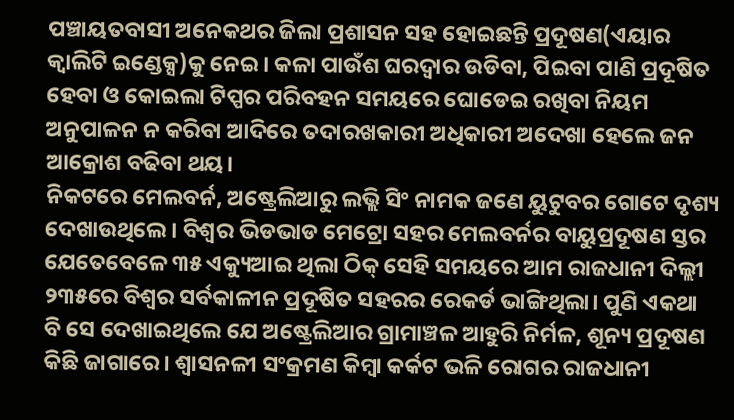ପଞ୍ଚାୟତବାସୀ ଅନେକଥର ଜିଲା ପ୍ରଶାସନ ସହ ହୋଇଛନ୍ତି ପ୍ରଦୂଷଣ(ଏୟାର କ୍ୱାଲିଟି ଇଣ୍ଡେକ୍ସ)କୁ ନେଇ। କଳା ପାଉଁଶ ଘରଦ୍ୱାର ଉଡିବା, ପିଇବା ପାଣି ପ୍ରଦୂଷିତ ହେବା ଓ କୋଇଲା ଟିପ୍ପର ପରିବହନ ସମୟରେ ଘୋଡେଇ ରଖିବା ନିୟମ ଅନୁପାଳନ ନ କରିବା ଆଦିରେ ତଦାରଖକାରୀ ଅଧିକାରୀ ଅଦେଖା ହେଲେ ଜନ ଆକ୍ରୋଶ ବଢିବା ଥୟ।
ନିକଟରେ ମେଲବର୍ନ, ଅଷ୍ଟ୍ରେଲିଆରୁ ଲଭ୍ଲି ସିଂ ନାମକ ଜଣେ ୟୁଟୁବର ଗୋଟେ ଦୃଶ୍ୟ ଦେଖାଉଥିଲେ। ବିଶ୍ୱର ଭିଡଭାଡ ମେଟ୍ରୋ ସହର ମେଲବର୍ନର ବାୟୁପ୍ରଦୂଷଣ ସ୍ତର ଯେତେବେଳେ ୩୫ ଏକ୍ୟୁଆଇ ଥିଲା ଠିକ୍ ସେହି ସମୟରେ ଆମ ରାଜଧାନୀ ଦିଲ୍ଲୀ ୨୩୫ରେ ବିଶ୍ୱର ସର୍ବକାଳୀନ ପ୍ରଦୂଷିତ ସହରର ରେକର୍ଡ ଭାଙ୍ଗିଥିଲା। ପୁଣି ଏକଥା ବି ସେ ଦେଖାଇଥିଲେ ଯେ ଅଷ୍ଟ୍ରେଲିଆର ଗ୍ରାମାଞ୍ଚଳ ଆହୁରି ନିର୍ମଳ, ଶୂନ୍ୟ ପ୍ରଦୂଷଣ କିଛି ଜାଗାରେ। ଶ୍ୱାସନଳୀ ସଂକ୍ରମଣ କିମ୍ବା କର୍କଟ ଭଳି ରୋଗର ରାଜଧାନୀ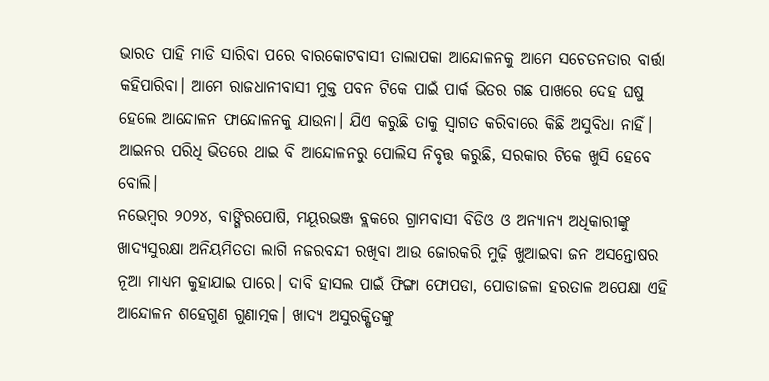ଭାରତ ପାହି ମାଡି ସାରିବା ପରେ ବାରକୋଟବାସୀ ତାଲାପକା ଆନ୍ଦୋଳନକୁ ଆମେ ସଚେତନତାର ବାର୍ତ୍ତା କହିପାରିବା। ଆମେ ରାଜଧାନୀବାସୀ ମୁକ୍ତ ପବନ ଟିକେ ପାଇଁ ପାର୍କ ଭିତର ଗଛ ପାଖରେ ଦେହ ଘଷୁ ହେଲେ ଆନ୍ଦୋଳନ ଫାନ୍ଦୋଳନକୁ ଯାଉନା। ଯିଏ କରୁଛି ତାକୁ ସ୍ବାଗତ କରିବାରେ କିଛି ଅସୁବିଧା ନାହିଁ। ଆଇନର ପରିଧି ଭିତରେ ଥାଇ ବି ଆନ୍ଦୋଳନରୁ ପୋଲିସ ନିବୃତ୍ତ କରୁଛି, ସରକାର ଟିକେ ଖୁସି ହେବେ ବୋଲି।
ନଭେମ୍ବର ୨୦୨୪, ବାଙ୍ଗିରପୋଷି, ମୟୂରଭଞ୍ଜ ବ୍ଲକରେ ଗ୍ରାମବାସୀ ବିଡିଓ ଓ ଅନ୍ୟାନ୍ୟ ଅଧିକାରୀଙ୍କୁ ଖାଦ୍ୟସୁରକ୍ଷା ଅନିୟମିତତା ଲାଗି ନଜରବନ୍ଦୀ ରଖିବା ଆଉ ଜୋରକରି ମୁଢ଼ି ଖୁଆଇବା ଜନ ଅସନ୍ତୋଷର ନୂଆ ମାଧ୍ୟମ କୁହାଯାଇ ପାରେ। ଦାବି ହାସଲ ପାଇଁ ଫିଙ୍ଗା ଫୋପଡା, ପୋଡାଜଳା ହରତାଳ ଅପେକ୍ଷା ଏହି ଆନ୍ଦୋଳନ ଶହେଗୁଣ ଗୁଣାତ୍ମକ। ଖାଦ୍ୟ ଅସୁରକ୍ଷିତଙ୍କୁ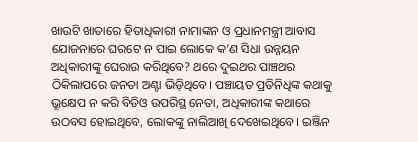ଖାଉଟି ଖାତାରେ ହିତାଧିକାରୀ ନାମାଙ୍କନ ଓ ପ୍ରଧାନମନ୍ତ୍ରୀ ଆବାସ ଯୋଜନାରେ ଘରଟେ ନ ପାଇ ଲୋକେ କ’ଣ ସିଧା ଉନ୍ନୟନ ଅଧିକାରୀଙ୍କୁ ଘେରାଉ କରିଥିବେ? ଥରେ ଦୁଇଥର ପାଞ୍ଚଥର ଠିକିଲାପରେ ଜନତା ଅଣ୍ଟା ଭିଡ଼ିଥିବେ। ପଞ୍ଚାୟତ ପ୍ରତିନିଧିଙ୍କ କଥାକୁ ଭ୍ରୂକ୍ଷେପ ନ କରି ବିଡିଓ ଉପରିସ୍ଥ ନେତା, ଅଧିକାରୀଙ୍କ କଥାରେ ଉଠବସ ହୋଇଥିବେ, ଲୋକଙ୍କୁ ନାଲିଆଖି ଦେଖେଇଥିବେ। ଇଞ୍ଜିନ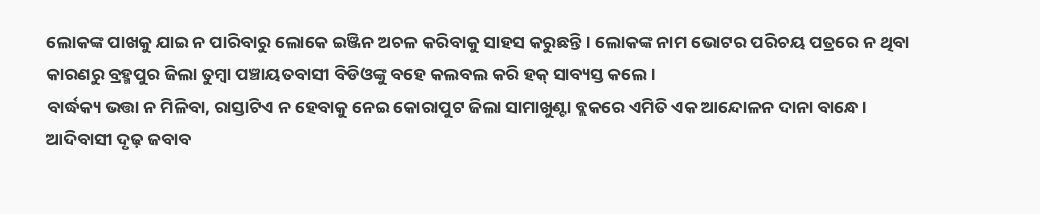ଲୋକଙ୍କ ପାଖକୁ ଯାଇ ନ ପାରିବାରୁ ଲୋକେ ଇଞ୍ଜିନ ଅଚଳ କରିବାକୁ ସାହସ କରୁଛନ୍ତି। ଲୋକଙ୍କ ନାମ ଭୋଟର ପରିଚୟ ପତ୍ରରେ ନ ଥିବା କାରଣରୁ ବ୍ରହ୍ମପୁର ଜିଲା ତୁମ୍ବା ପଞ୍ଚାୟତବାସୀ ବିଡିଓଙ୍କୁ ବହେ କଲବଲ କରି ହକ୍ ସାବ୍ୟସ୍ତ କଲେ।
ବାର୍ଦ୍ଧକ୍ୟ ଭତ୍ତା ନ ମିଳିବା, ରାସ୍ତାଟିଏ ନ ହେବାକୁ ନେଇ କୋରାପୁଟ ଜିଲା ସାମାଖୁଣ୍ଟା ବ୍ଲକରେ ଏମିତି ଏକ ଆନ୍ଦୋଳନ ଦାନା ବାନ୍ଧେ। ଆଦିବାସୀ ଦୃଢ଼ ଜବାବ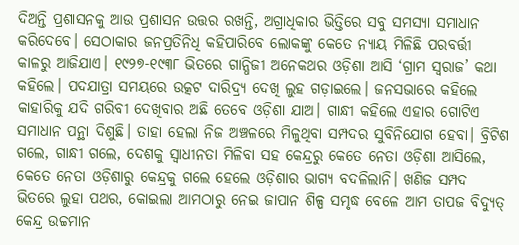ଦିଅନ୍ତି ପ୍ରଶାସନକୁ ଆଉ ପ୍ରଶାସନ ଉତ୍ତର ରଖନ୍ତି, ଅଗ୍ରାଧିକାର ଭିତ୍ତିରେ ସବୁ ସମସ୍ୟା ସମାଧାନ କରିଦେବେ। ସେଠାକାର ଜନପ୍ରତିନିଧି କହିପାରିବେ ଲୋକଙ୍କୁ କେତେ ନ୍ୟାୟ ମିଳିଛି ପରବର୍ତ୍ତୀ କାଳରୁ ଆଜିଯାଏ। ୧୯୨୭-୧୯୩୮ ଭିତରେ ଗାନ୍ଧିଜୀ ଅନେକଥର ଓଡ଼ିଶା ଆସି ‘ଗ୍ରାମ ସ୍ବରାଜ’ କଥା କହିଲେ। ପଦଯାତ୍ରା ସମୟରେ ଉତ୍କଟ ଦାରିଦ୍ର୍ୟ ଦେଖି ଲୁହ ଗଡ଼ାଇଲେ। ଜନସଭାରେ କହିଲେ କାହାରିକୁ ଯଦି ଗରିବୀ ଦେଖିବାର ଅଛି ତେବେ ଓଡ଼ିଶା ଯାଅ। ଗାନ୍ଧୀ କହିଲେ ଏହାର ଗୋଟିଏ ସମାଧାନ ପନ୍ଥା ଦିଶୁଛି। ତାହା ହେଲା ନିଜ ଅଞ୍ଚଳରେ ମିଳୁଥିବା ସମ୍ପଦର ସୁବିନିଯୋଗ ହେବା। ବ୍ରିଟିଶ ଗଲେ, ଗାନ୍ଧୀ ଗଲେ, ଦେଶକୁ ସ୍ବାଧୀନତା ମିଳିବା ସହ କେନ୍ଦ୍ରରୁ କେତେ ନେତା ଓଡ଼ିଶା ଆସିଲେ, କେତେ ନେତା ଓଡ଼ିଶାରୁ କେନ୍ଦ୍ରକୁ ଗଲେ ହେଲେ ଓଡ଼ିଶାର ଭାଗ୍ୟ ବଦଳିଲାନି। ଖଣିଜ ସମ୍ପଦ ଭିତରେ ଲୁହା ପଥର, କୋଇଲା ଆମଠାରୁ ନେଇ ଜାପାନ ଶିଳ୍ପ ସମୃଦ୍ଧ ବେଳେ ଆମ ତାପଜ ବିଦ୍ୟୁତ୍ କେନ୍ଦ୍ର ଉଚ୍ଚମାନ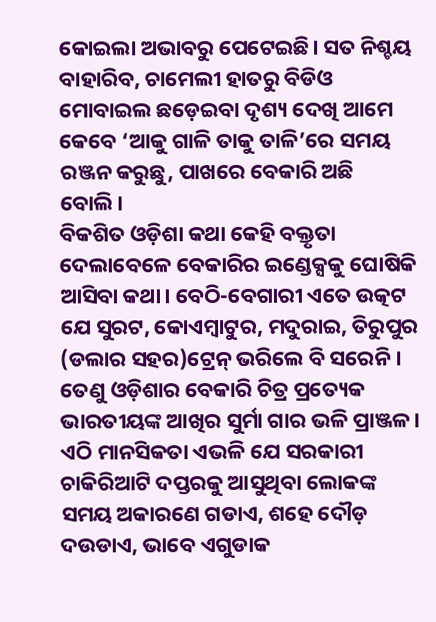କୋଇଲା ଅଭାବରୁ ପେଟେଇଛି। ସତ ନିଶ୍ଚୟ ବାହାରିବ, ଚାମେଲୀ ହାତରୁ ବିଡିଓ ମୋବାଇଲ ଛଡ଼େଇବା ଦୃଶ୍ୟ ଦେଖି ଆମେ କେବେ ‘ଆକୁ ଗାଳି ତାକୁ ତାଳି’ରେ ସମୟ ରଞ୍ଜନ କରୁଛୁ, ପାଖରେ ବେକାରି ଅଛି ବୋଲି।
ବିକଶିତ ଓଡ଼ିଶା କଥା କେହି ବକ୍ତୃତା ଦେଲାବେଳେ ବେକାରିର ଇଣ୍ଡେକ୍ସକୁ ଘୋଷିକି ଆସିବା କଥା। ବେଠି-ବେଗାରୀ ଏତେ ଉତ୍କଟ ଯେ ସୁରଟ, କୋଏମ୍ବାଟୁର, ମଦୁରାଇ, ତିରୁପୁର (ଡଲାର ସହର)ଟ୍ରେନ୍ ଭରିଲେ ବି ସରେନି। ତେଣୁ ଓଡ଼ିଶାର ବେକାରି ଚିତ୍ର ପ୍ରତ୍ୟେକ ଭାରତୀୟଙ୍କ ଆଖିର ସୁର୍ମା ଗାର ଭଳି ପ୍ରାଞ୍ଜଳ। ଏଠି ମାନସିକତା ଏଭଳି ଯେ ସରକାରୀ ଚାକିରିଆଟି ଦପ୍ତରକୁ ଆସୁଥିବା ଲୋକଙ୍କ ସମୟ ଅକାରଣେ ଗଡାଏ, ଶହେ ଦୌଡ଼ ଦଉଡାଏ, ଭାବେ ଏଗୁଡାକ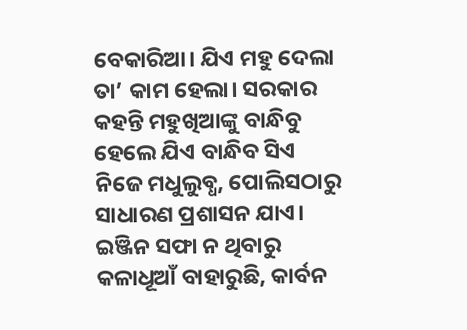ବେକାରିଆ। ଯିଏ ମହୁ ଦେଲା ତା’ କାମ ହେଲା। ସରକାର କହନ୍ତି ମହୁଖିଆଙ୍କୁ ବାନ୍ଧିବୁ ହେଲେ ଯିଏ ବାନ୍ଧିବ ସିଏ ନିଜେ ମଧୁଲୁବ୍ଧ, ପୋଲିସଠାରୁ ସାଧାରଣ ପ୍ରଶାସନ ଯାଏ। ଇଞ୍ଜିନ ସଫା ନ ଥିବାରୁ କଳାଧୂଆଁ ବାହାରୁଛି, କାର୍ବନ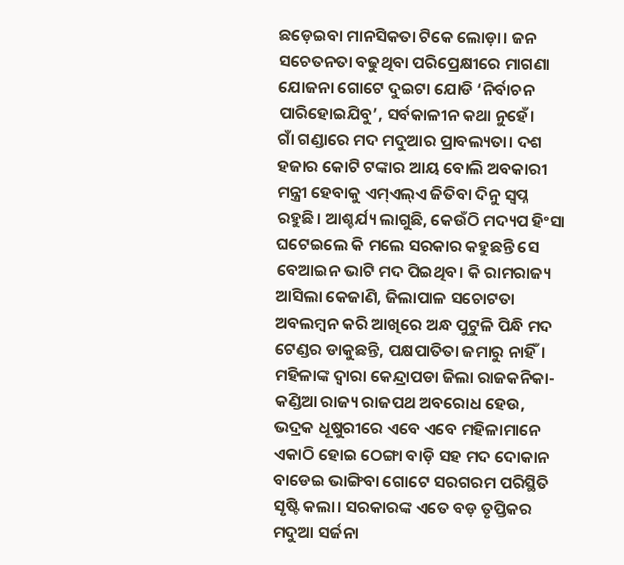ଛଡ଼େଇବା ମାନସିକତା ଟିକେ ଲୋଡ଼ା। ଜନ ସଚେତନତା ବଢୁଥିବା ପରିପ୍ରେକ୍ଷୀରେ ମାଗଣା ଯୋଜନା ଗୋଟେ ଦୁଇଟା ଯୋଡି ‘ନିର୍ବାଚନ ପାରିହୋଇଯିବୁ’, ସର୍ବକାଳୀନ କଥା ନୁହେଁ।
ଗାଁ ଗଣ୍ଡାରେ ମଦ ମଦୁଆର ପ୍ରାବଲ୍ୟତା। ଦଶ ହଜାର କୋଟି ଟଙ୍କାର ଆୟ ବୋଲି ଅବକାରୀ ମନ୍ତ୍ରୀ ହେବାକୁ ଏମ୍ଏଲ୍ଏ ଜିତିବା ଦିନୁ ସ୍ବପ୍ନ ରହୁଛି। ଆଶ୍ଚର୍ଯ୍ୟ ଲାଗୁଛି, କେଉଁଠି ମଦ୍ୟପ ହିଂସା ଘଟେଇଲେ କି ମଲେ ସରକାର କହୁଛନ୍ତି ସେ ବେଆଇନ ଭାଟି ମଦ ପିଇଥିବ। କି ରାମରାଜ୍ୟ ଆସିଲା କେଜାଣି, ଜିଲାପାଳ ସଚୋଟତା ଅବଲମ୍ବନ କରି ଆଖିରେ ଅନ୍ଧ ପୁଟୁଳି ପିନ୍ଧି ମଦ ଟେଣ୍ଡର ଡାକୁଛନ୍ତି, ପକ୍ଷପାତିତା ଜମାରୁ ନାହିଁ। ମହିଳାଙ୍କ ଦ୍ୱାରା କେନ୍ଦ୍ରାପଡା ଜିଲା ରାଜକନିକା-କଣ୍ଡିଆ ରାଜ୍ୟ ରାଜପଥ ଅବରୋଧ ହେଉ, ଭଦ୍ରକ ଧୂଷୁରୀରେ ଏବେ ଏବେ ମହିଳାମାନେ ଏକାଠି ହୋଇ ଠେଙ୍ଗା ବାଡ଼ି ସହ ମଦ ଦୋକାନ ବାଡେଇ ଭାଙ୍ଗିବା ଗୋଟେ ସରଗରମ ପରିସ୍ଥିତି ସୃଷ୍ଟି କଲା। ସରକାରଙ୍କ ଏତେ ବଡ଼ ତୃପ୍ତିକର ମଦୁଆ ସର୍ଜନା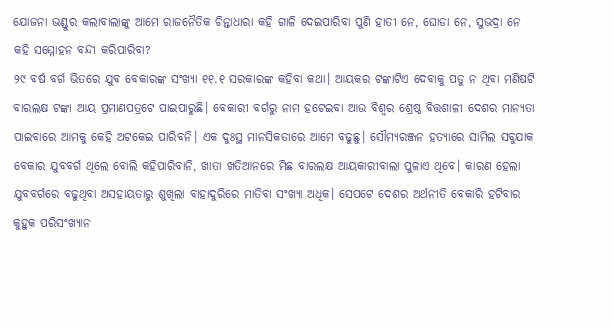ଯୋଜନା ଭଣ୍ଡୁର କଲାବାଲାଙ୍କୁ ଆମେ ରାଜନୈତିକ ଚିନ୍ତାଧାରା କହି ଗାଳି ଦେଇପାରିବା ପୁଣି ହାତୀ ନେ, ଘୋଡା ନେ, ସୁଭଦ୍ରା ନେ କହି ସମ୍ମୋହନ ବନ୍ଦୀ କରିପାରିବା?
୨୯ ବର୍ଷ ବର୍ଗ ଭିତରେ ଯୁବ ବେକାରଙ୍କ ସଂଖ୍ୟା ୧୧.୧ ସରକାରଙ୍କ କହିବା କଥା। ଆୟକର ଟଙ୍କାଟିଏ ଦେବାକୁ ପଡୁ ନ ଥିବା ମଣିଷଟି ବାରଲକ୍ଷ ଟଙ୍କା ଆୟ ପ୍ରମାଣପତ୍ରଟେ ପାଇପାରୁଛି। ବେକାରୀ ବର୍ଗରୁ ନାମ ହଟେଇବା ଆଉ ବିଶ୍ୱର ଶ୍ରେଷ୍ଠ ବିତ୍ତଶାଳୀ ଦେଶର ମାନ୍ୟତା ପାଇବାରେ ଆମକୁ କେହି ଅଟକେଇ ପାରିବନି। ଏକ ଦୁଃସ୍ଥ ମାନସିକତାରେ ଆମେ ବଢୁଛୁ। ସୌମ୍ୟରଞ୍ଜନ ହତ୍ୟାରେ ସାମିଲ ସବୁଯାକ ବେକାର ଯୁବବର୍ଗ ଥିଲେ ବୋଲି କହିପାରିବାନି, ଖାତା ଖତିଆନରେ ମିଛ ବାରଲକ୍ଷ ଆୟକାରୀବାଲା ପୁଳାଏ ଥିବେ। କାରଣ ହେଲା ଯୁବବର୍ଗରେ ବଢୁଥିବା ଅସହାୟତାରୁ ଶୁଖିଲା ବାହାଦୁରିରେ ମାତିବା ସଂଖ୍ୟା ଅଧିକ। ସେପଟେ ଦେଶର ଅର୍ଥନୀତି ବେକାରି ହଟିବାର କୁହୁକ ପରିସଂଖ୍ୟାନ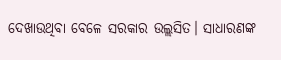ଦେଖାଉଥିବା ବେଳେ ସରକାର ଉଲ୍ଲସିତ। ସାଧାରଣଙ୍କ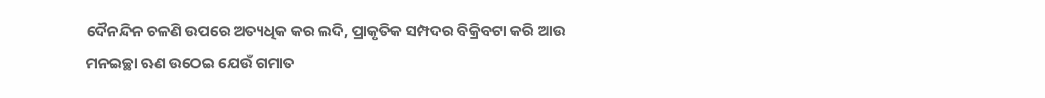ଦୈନନ୍ଦିନ ଚଳଣି ଉପରେ ଅତ୍ୟଧିକ କର ଲଦି, ପ୍ରାକୃତିକ ସମ୍ପଦର ବିକ୍ରିବଟା କରି ଆଉ ମନଇଚ୍ଛା ଋଣ ଉଠେଇ ଯେଉଁ ଗମାତ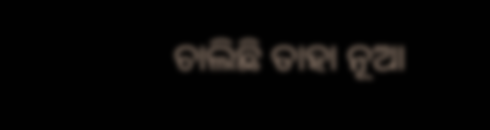ଚାଲିଛି ତାହା ନୂଆ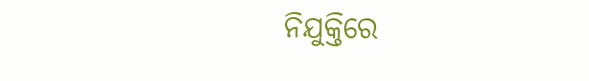ନିଯୁକ୍ତିରେ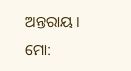ଅନ୍ତରାୟ।
ମୋ: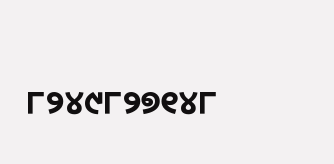୮୨୪୯୮୨୭୧୪୮